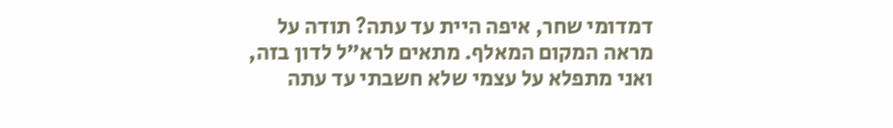דמדומי שחר, איפה היית עד עתה? תודה על מראה המקום המאלף. מתאים לרא"ל לדון בזה, ואני מתפלא על עצמי שלא חשבתי עד עתה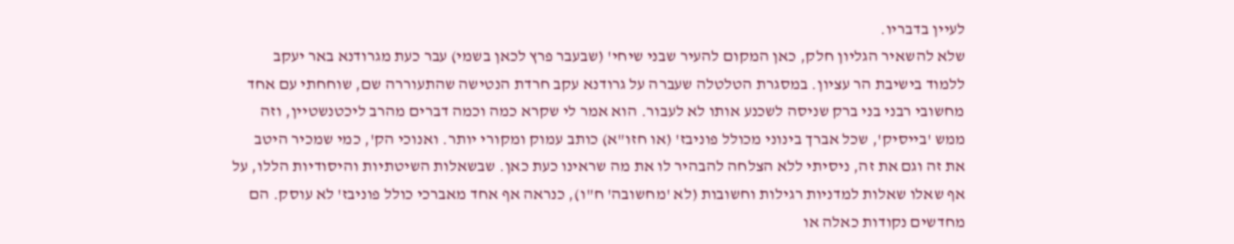לעיין בדבריו.
שלא להשאיר הגליון חלק, כאן המקום להעיר שבני שיחי' (שבעבר פרץ לכאן בשמי) עבר כעת מגרודנא באר יעקב ללמוד בישיבת הר עציון. במסגרת הטלטלה שעברה על גרודנא עקב חרדת הנטישה שהתעוררה שם, שוחחתי עם אחד מחשובי רבני בני ברק שניסה לשכנע אותו לא לעבור. הוא אמר לי שקרא כמה וכמה דברים מהרב ליכטנשטיין, וזה ממש 'בייסיק', שכל אברך בינוני מכולל פוניבז' (או חזו"א) כותב עמוק ומקורי יותר. ואנוכי הק', כמי שמכיר היטב את זה וגם את זה, ניסיתי ללא הצלחה להבהיר לו את מה שראינו כעת כאן. שבשאלות השיטתיות והיסודיות הללו, על אף שאלו שאלות למדניות רגילות וחשובות (לא 'מחשובה' ח"ו), כנראה אף אחד מאברכי כולל פוניבז' לא עוסק. הם מחדשים נקודות כאלה או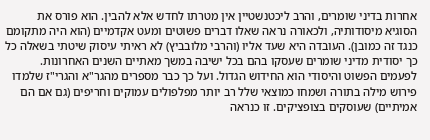אחרות בדיני שומרים, והרב ליכטנשטיין אין מטרתו לחדש אלא להבין. הוא פורס את הסוגיא מיסודותיה, ולכאורה נראה שאלו דברים פשוטים ומעט אקדמיים (הוא היה מתקומם כנגד זה כמובן). העובדה היא שעד אליו (והרבי מלובביץ) לא ראיתי עיסוק שיטתי בשאלה כל כך יסודית מדיני שומרים שעסקו בהם בכל ישיבה במשך מאתיים השנים האחרונות. לפעמים הפשוט והיסודי הוא החידוש הגדול. ועל כך כבר מספרים מהגר"א והגרי"ז שלמדו פירוש מילה בתורה ושמחו כמוצאי שלל רב יותר מפלפולים עמוקים וחריפים (גם אם הם אמיתיים) שעוסקים בצופציקים. זו כנראה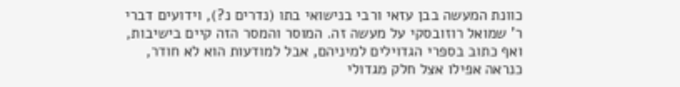כוונת המעשה בבן עזאי ורבי בנישואי בתו (נדרים נ?), וידועים דברי ר' שמואל רוזובסקי על מעשה זה. המוסר והמסר הזה קיים בישיבות, ואף כתוב בספרי הגדוילים למיניהם, אבל למודעות הוא לא חודר, כנראה אפילו אצל חלק מגדולי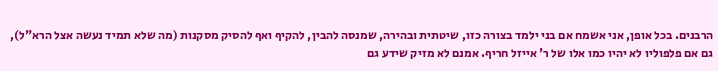הרבנים. בכל אופן, אני אשמח אם בני ילמד בצורה כזו, שיטתית ובהירה, שמנסה להבין, להקיף ואף להסיק מסקנות (מה שלא תמיד נעשה אצל הרא"ל), גם אם פלפוליו לא יהיו כמו אלו של ר' אייזל חריף. אמנם לא מזיק שידע גם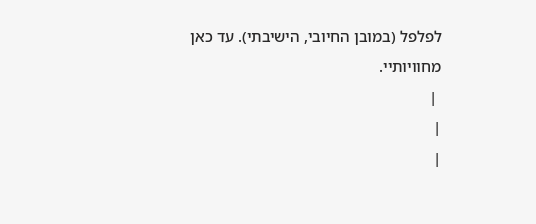לפלפל (במובן החיובי, הישיבתי). עד כאן מחוויותיי.
 |
|
|